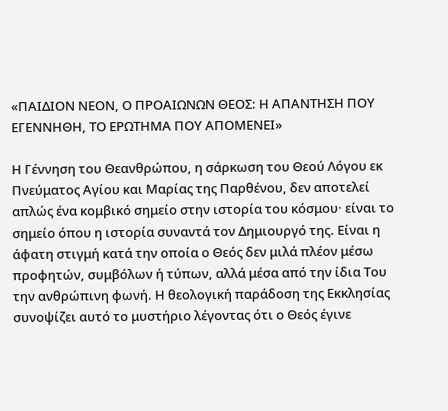«ΠΑΙΔΙΟΝ ΝΕΟΝ, Ο ΠΡΟΑΙΩΝΩΝ ΘΕΟΣ: Η ΑΠΑΝΤΗΣΗ ΠΟΥ ΕΓΕΝΝΗΘΗ, ΤΟ ΕΡΩΤΗΜΑ ΠΟΥ ΑΠΟΜΕΝΕΙ»

Η Γέννηση του Θεανθρώπου, η σάρκωση του Θεού Λόγου εκ Πνεύματος Αγίου και Μαρίας της Παρθένου, δεν αποτελεί απλώς ένα κομβικό σημείο στην ιστορία του κόσμου· είναι το σημείο όπου η ιστορία συναντά τον Δημιουργό της. Είναι η άφατη στιγμή κατά την οποία ο Θεός δεν μιλά πλέον μέσω προφητών, συμβόλων ή τύπων, αλλά μέσα από την ίδια Του την ανθρώπινη φωνή. Η θεολογική παράδοση της Εκκλησίας συνοψίζει αυτό το μυστήριο λέγοντας ότι ο Θεός έγινε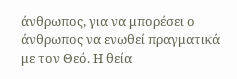άνθρωπος, για να μπορέσει ο άνθρωπος να ενωθεί πραγματικά με τον Θεό. Η θεία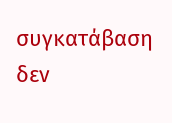συγκατάβαση δεν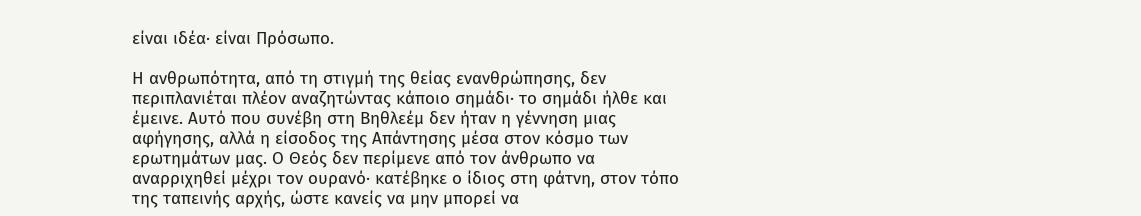είναι ιδέα· είναι Πρόσωπο.

Η ανθρωπότητα, από τη στιγμή της θείας ενανθρώπησης, δεν περιπλανιέται πλέον αναζητώντας κάποιο σημάδι· το σημάδι ήλθε και έμεινε. Αυτό που συνέβη στη Βηθλεέμ δεν ήταν η γέννηση μιας αφήγησης, αλλά η είσοδος της Απάντησης μέσα στον κόσμο των ερωτημάτων μας. Ο Θεός δεν περίμενε από τον άνθρωπο να αναρριχηθεί μέχρι τον ουρανό· κατέβηκε ο ίδιος στη φάτνη, στον τόπο της ταπεινής αρχής, ώστε κανείς να μην μπορεί να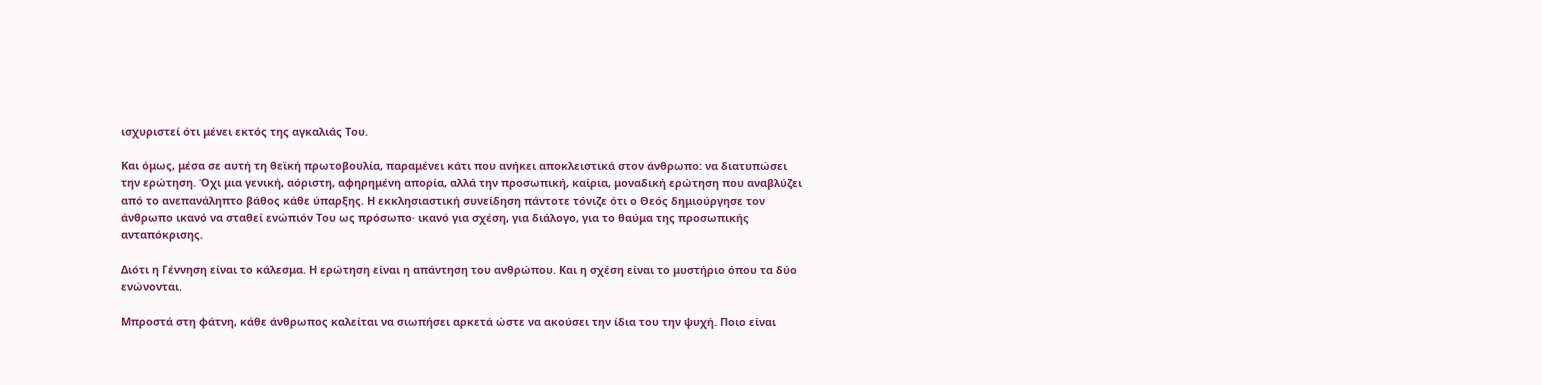ισχυριστεί ότι μένει εκτός της αγκαλιάς Του.

Και όμως, μέσα σε αυτή τη θεϊκή πρωτοβουλία, παραμένει κάτι που ανήκει αποκλειστικά στον άνθρωπο: να διατυπώσει την ερώτηση. Όχι μια γενική, αόριστη, αφηρημένη απορία, αλλά την προσωπική, καίρια, μοναδική ερώτηση που αναβλύζει από το ανεπανάληπτο βάθος κάθε ύπαρξης. Η εκκλησιαστική συνείδηση πάντοτε τόνιζε ότι ο Θεός δημιούργησε τον άνθρωπο ικανό να σταθεί ενώπιόν Του ως πρόσωπο· ικανό για σχέση, για διάλογο, για το θαύμα της προσωπικής ανταπόκρισης.

Διότι η Γέννηση είναι το κάλεσμα. Η ερώτηση είναι η απάντηση του ανθρώπου. Και η σχέση είναι το μυστήριο όπου τα δύο ενώνονται.

Μπροστά στη φάτνη, κάθε άνθρωπος καλείται να σιωπήσει αρκετά ώστε να ακούσει την ίδια του την ψυχή. Ποιο είναι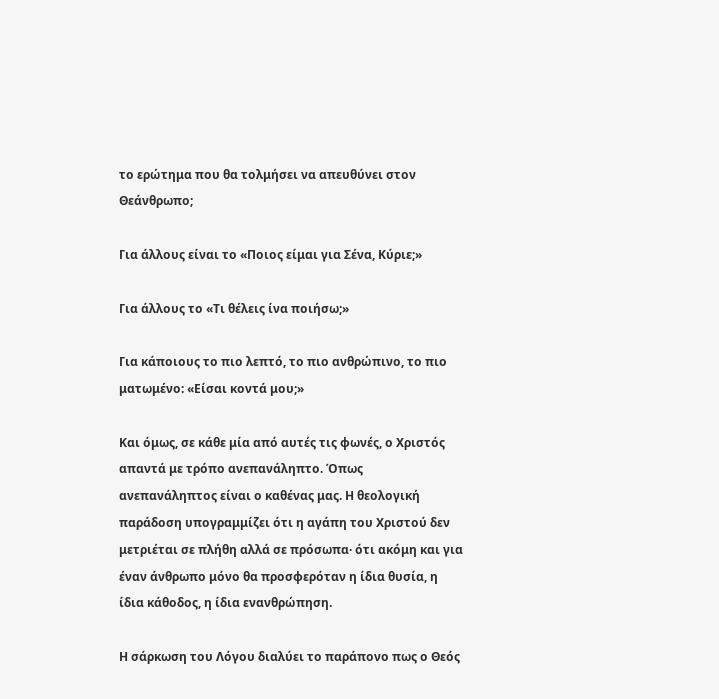το ερώτημα που θα τολμήσει να απευθύνει στον Θεάνθρωπο;

Για άλλους είναι το «Ποιος είμαι για Σένα, Κύριε;»

Για άλλους το «Τι θέλεις ίνα ποιήσω;»

Για κάποιους το πιο λεπτό, το πιο ανθρώπινο, το πιο ματωμένο: «Είσαι κοντά μου;»

Και όμως, σε κάθε μία από αυτές τις φωνές, ο Χριστός απαντά με τρόπο ανεπανάληπτο. Όπως ανεπανάληπτος είναι ο καθένας μας. Η θεολογική παράδοση υπογραμμίζει ότι η αγάπη του Χριστού δεν μετριέται σε πλήθη αλλά σε πρόσωπα· ότι ακόμη και για έναν άνθρωπο μόνο θα προσφερόταν η ίδια θυσία, η ίδια κάθοδος, η ίδια ενανθρώπηση.

Η σάρκωση του Λόγου διαλύει το παράπονο πως ο Θεός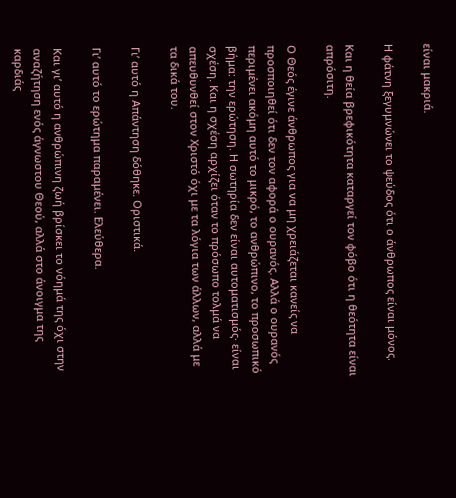είναι μακριά.

Η φάτνη ξεγυμνώνει το ψεύδος ότι ο άνθρωπος είναι μόνος.

Και η θεία βρεφικότητα καταργεί τον φόβο ότι η θεότητα είναι απρόσιτη.

Ο Θεός έγινε άνθρωπος για να μη χρειάζεται κανείς να προσποιηθεί ότι δεν τον αφορά ο ουρανός. Αλλά ο ουρανός περιμένει ακόμη αυτό το μικρό, το ανθρώπινο, το προσωπικό βήμα: την ερώτηση. Η σωτηρία δεν είναι αυτοματισμός· είναι σχέση. Και η σχέση αρχίζει όταν το πρόσωπο τολμά να απευθυνθεί στον Χριστό όχι με τα λόγια των άλλων, αλλά με τα δικά του.

Γι’ αυτό η Απάντηση δόθηκε. Οριστικά.

Γι’ αυτό το ερώτημα παραμένει. Ελεύθερα.

Και γι’ αυτό η ανθρώπινη ζωή βρίσκει το νόημά της όχι στην αναζήτηση ενός άγνωστου Θεού, αλλά στο άνοιγμα της καρδιάς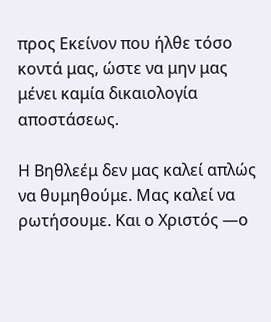προς Εκείνον που ήλθε τόσο κοντά μας, ώστε να μην μας μένει καμία δικαιολογία αποστάσεως.

Η Βηθλεέμ δεν μας καλεί απλώς να θυμηθούμε. Μας καλεί να ρωτήσουμε. Και ο Χριστός —ο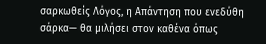σαρκωθείς Λόγος, η Απάντηση που ενεδύθη σάρκα— θα μιλήσει στον καθένα όπως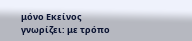μόνο Εκείνος γνωρίζει: με τρόπο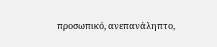προσωπικό, ανεπανάληπτο,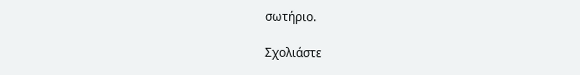σωτήριο.

Σχολιάστε